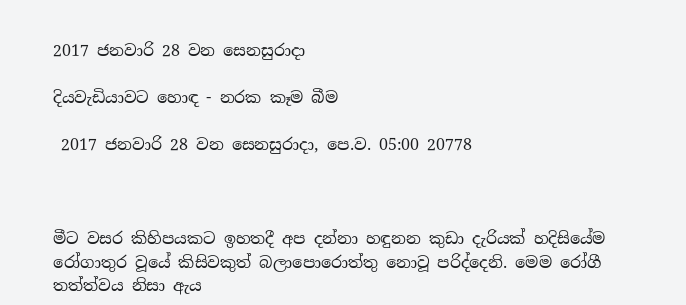2017 ජනවාරි 28 වන සෙනසුරාදා

දියවැඩියාවට හොඳ - නරක කෑම බීම

 2017 ජනවාරි 28 වන සෙනසුරාදා, පෙ.ව. 05:00 20778



මීට වසර කිහිපයකට ඉහතදී අප දන්නා හඳුනන කුඩා දැරියක් හදිසියේම රෝගාතුර වූයේ කිසිවකුත් බලාපොරොත්තු නොවූ පරිද්දෙනි. මෙම රෝගී තත්ත්වය නිසා ඇය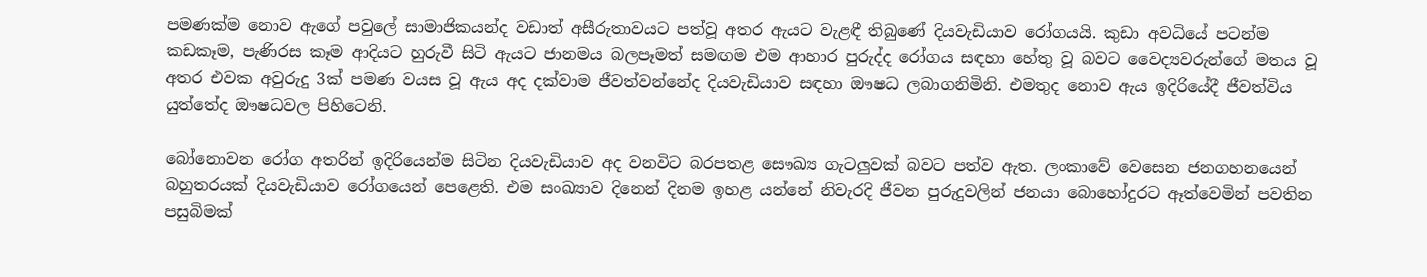පමණක්ම නොව ඇගේ පවුලේ සාමාජිකයන්ද වඩාත් අසීරුතාවයට පත්වූ අතර ඇයට වැළඳී තිබුණේ දියවැඩියාව රෝගයයි. කුඩා අවධියේ පටන්ම කඩකෑම, පැණිරස කෑම ආදියට හුරුවී සිටි ඇයට ජානමය බලපෑමත් සමඟම එම ආහාර පුරුද්ද රෝගය සඳහා හේතු වූ බවට වෛද්‍යවරුන්ගේ මතය වූ අතර එවක අවුරුදු 3ක් පමණ වයස වූ ඇය අද දක්වාම ජීවත්වන්නේද දියවැඩියාව සඳහා ඖෂධ ලබාගනිමිනි. එමතුද නොව ඇය ඉදිරියේදී ජීවත්විය යුත්තේද ඖෂධවල පිහිටෙනි.

බෝනොවන රෝග අතරින් ඉදිරියෙන්ම සිටින දියවැඩියාව අද වනවිට බරපතළ සෞඛ්‍ය ගැටලුවක් බවට පත්ව ඇත. ලංකාවේ වෙසෙන ජනගහනයෙන් බහුතරයක් දියවැඩියාව රෝගයෙන් පෙළෙති. එම සංඛ්‍යාව දිනෙන් දිනම ඉහළ යන්නේ නිවැරදි ජීවන පුරුදුවලින් ජනයා බොහෝදුරට ඈත්වෙමින් පවතින පසුබිමක්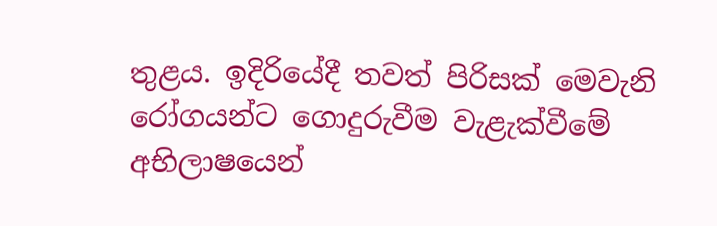තුළය. ඉදිරියේදී තවත් පිරිසක් මෙවැනි රෝගයන්ට ගොදුරුවීම වැළැක්වීමේ අභිලාෂයෙන්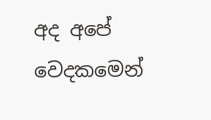අද අපේ වෙදකමෙන්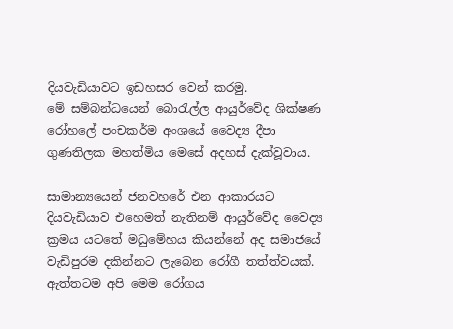දියවැඩියාවට ඉඩහසර වෙන් කරමු.
මේ සම්බන්ධයෙන් බොරැල්ල ආයුර්වේද ශික්ෂණ රෝහලේ පංචකර්ම අංශයේ වෛද්‍ය දීපා ගුණතිලක මහත්මිය මෙසේ අදහස් දැක්වූවාය.

සාමාන්‍යයෙන් ජනවහරේ එන ආකාරයට දියවැඩියාව එහෙමත් නැතිනම් ආයුර්වේද වෛද්‍ය ක්‍රමය යටතේ මධුමේහය කියන්නේ අද සමාජයේ වැඩිපුරම දකින්නට ලැබෙන රෝගී තත්ත්වයක්. ඇත්තටම අපි මෙම රෝගය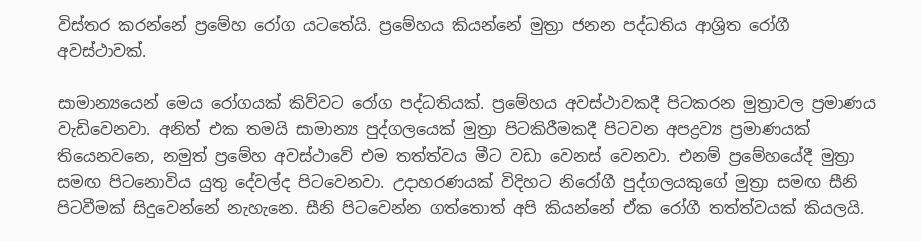විස්තර කරන්නේ ප්‍රමේහ රෝග යටතේයි. ප්‍රමේහය කියන්නේ මුත්‍රා ජනන පද්ධතිය ආශ්‍රිත රෝගී අවස්ථාවක්.

සාමාන්‍යයෙන් මෙය රෝගයක් කිව්වට රෝග පද්ධතියක්. ප්‍රමේහය අවස්ථාවකදී පිටකරන මුත්‍රාවල ප්‍රමාණය වැඩිවෙනවා. අනිත් එක තමයි සාමාන්‍ය පුද්ගලයෙක් මුත්‍රා පිටකිරීමකදී පිටවන අපද්‍රව්‍ය ප්‍රමාණයක් තියෙනවනෙ, නමුත් ප්‍රමේහ අවස්ථාවේ එම තත්ත්වය මීට වඩා වෙනස් වෙනවා. එනම් ප්‍රමේහයේදී මුත්‍රා සමඟ පිටනොවිය යුතු දේවල්ද පිටවෙනවා. උදාහරණයක් විදිහට නිරෝගී පුද්ගලයකුගේ මුත්‍රා සමඟ සීනි පිටවීමක් සිදුවෙන්නේ නැහැනෙ. සීනි පිටවෙන්න ගත්තොත් අපි කියන්නේ ඒක රෝගී තත්ත්වයක් කියලයි.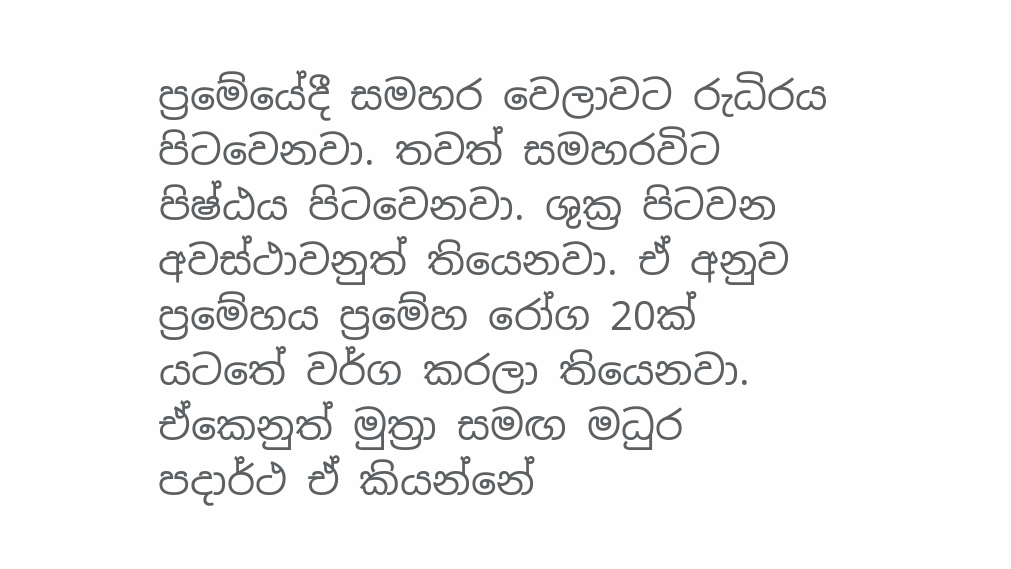ප්‍රමේයේදී සමහර වෙලාවට රුධිරය පිටවෙනවා. තවත් සමහරවිට පිෂ්ඨය පිටවෙනවා. ශුක්‍ර පිටවන අවස්ථාවනුත් තියෙනවා. ඒ අනුව ප්‍රමේහය ප්‍රමේහ රෝග 20ක් යටතේ වර්ග කරලා තියෙනවා. ඒකෙනුත් මුත්‍රා සමඟ මධුර පදාර්ථ ඒ කියන්නේ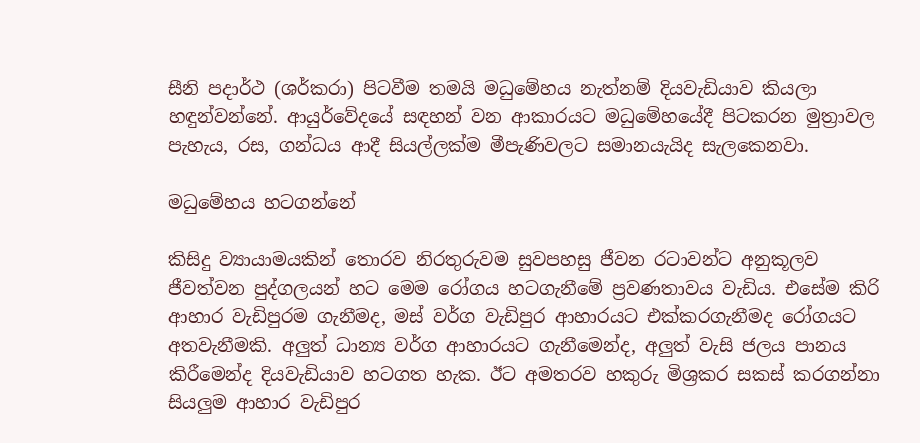සීනි පදාර්ථ (ශර්කරා) පිටවීම තමයි මධුමේහය නැත්නම් දියවැඩියාව කියලා  හඳුන්වන්නේ. ආයුර්වේදයේ සඳහන් වන ආකාරයට මධුමේහයේදී පිටකරන මුත්‍රාවල පැහැය, රස, ගන්ධය ආදී සියල්ලක්ම මීපැණිවලට සමානයැයිද සැලකෙනවා.

මධුමේහය හටගන්නේ

කිසිදු ව්‍යායාමයකින් තොරව නිරතුරුවම සුවපහසු ජීවන රටාවන්ට අනුකූලව ජීවත්වන පුද්ගලයන් හට මෙම රෝගය හටගැනීමේ ප්‍රවණතාවය වැඩිය. එසේම කිරි ආහාර වැඩිපුරම ගැනීමද, මස් වර්ග වැඩිපුර ආහාරයට එක්කරගැනීමද රෝගයට අතවැනීමකි. අලුත් ධාන්‍ය වර්ග ආහාරයට ගැනීමෙන්ද, අලුත් වැසි ජලය පානය කිරීමෙන්ද දියවැඩියාව හටගත හැක. ඊට අමතරව හකුරු මිශ්‍රකර සකස් කරගන්නා සියලුම ආහාර වැඩිපුර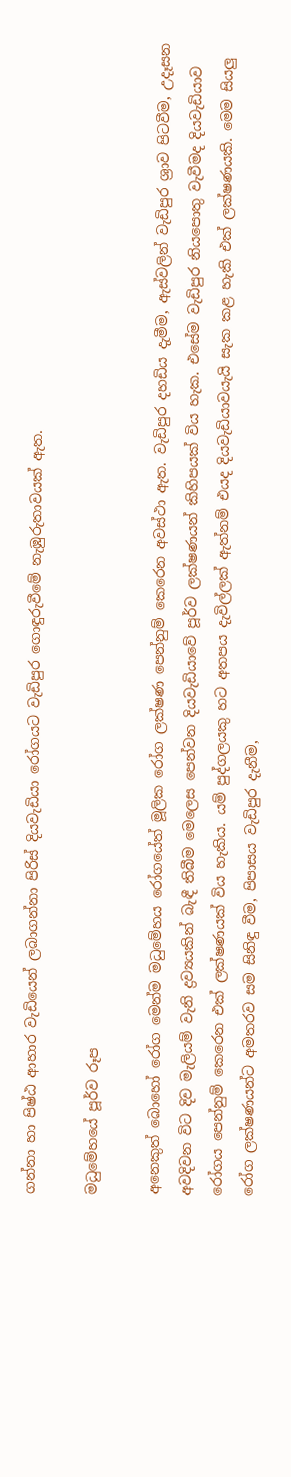ගන්නා හා පිෂ්ඨ ආහාර වැඩියෙන් ලබාගන්නා පිරිස් දියවැඩියා රෝගයට වැඩිපුර ගොඳුරුවීමේ නැඹුරුතාවයක් ඇත.

මධුමේහයේ පූර්ව රූප

අනෙකුත් බොහෝ රෝග මෙන්ම මධුමේහය රෝගයේත් මූලික රෝග ලක්ෂණ පෙන්නුම් කෙරෙන අවස්ථා ඇත. වැඩිපුර දහඩිය දැමීම, ඇස්වලින් වැඩිපුර ශ්‍රාව පිටවීම, උදෑසන අවදිවන විට දිව මැලියම් වැනි ද්‍රව්‍යයකින් බැඳී තිබීම මෙලෙස පෙන්වන දියවැඩියාවේ පූර්ව ලක්ෂණයන් කිහිපයක් විය හැක. එසේම වැඩිපුර නියපොතු වැවීමද දියවැඩියාව රෝගය පෙන්නුම් කෙරෙන එක් ලක්ෂණයක් විය හැකිය. යම් පුද්ගලයකු හට අතපය දැවිල්ලක් ඇත්නම් එයද දියවැඩියාවයැයි සැක කළ හැකි එක් ලක්ෂණයකි. මෙම සියලු රෝග ලක්ෂණයන්ට අමතරව සම සිනිඳු වීම, පිපාසය වැඩිපුර දැනීම,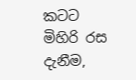කටට මිහිරි රස දැනීම,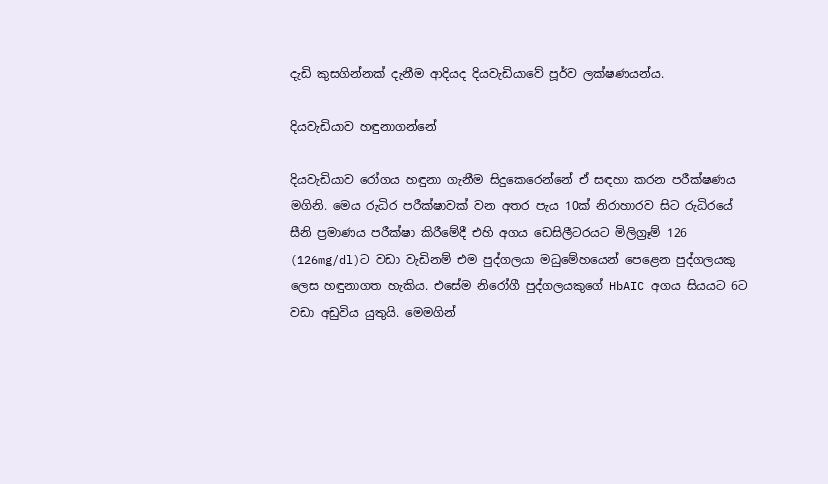දැඩි කුසගින්නක් දැනීම ආදියද දියවැඩියාවේ පූර්ව ලක්ෂණයන්ය.

දියවැඩියාව හඳුනාගන්නේ

දියවැඩියාව රෝගය හඳුනා ගැනීම සිදුකෙරෙන්නේ ඒ සඳහා කරන පරීක්ෂණය මගිනි. මෙය රුධිර පරීක්ෂාවක් වන අතර පැය 10ක් නිරාහාරව සිට රුධිරයේ සීනි ප්‍රමාණය පරීක්ෂා කිරීමේදී එහි අගය ඩෙසිලීටරයට මිලිග්‍රෑම් 126 (126mg/dl)ට වඩා වැඩිනම් එම පුද්ගලයා මධුමේහයෙන් පෙළෙන පුද්ගලයකු ලෙස හඳුනාගත හැකිය. එසේම නිරෝගී පුද්ගලයකුගේ HbAIC අගය සියයට 6ට වඩා අඩුවිය යුතුයි. මෙමගින්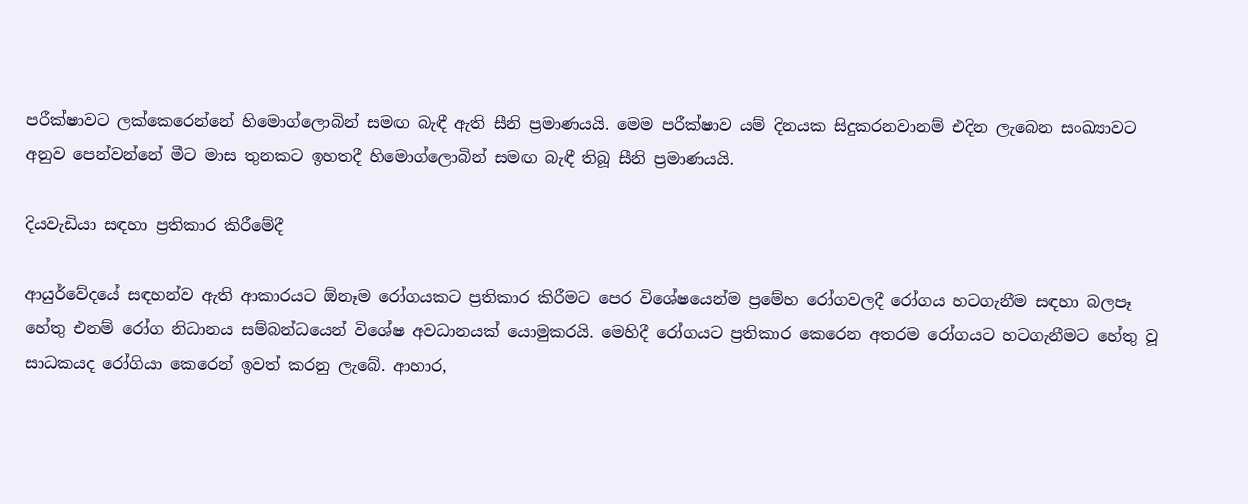පරීක්ෂාවට ලක්කෙරෙන්නේ හිමොග්ලොබින් සමඟ බැඳී ඇති සීනි ප්‍රමාණයයි. මෙම පරීක්ෂාව යම් දිනයක සිදුකරනවානම් එදින ලැබෙන සංඛ්‍යාවට අනුව පෙන්වන්නේ මීට මාස තුනකට ඉහතදී හිමොග්ලොබින් සමඟ බැඳී තිබූ සීනි ප්‍රමාණයයි.

දියවැඩියා සඳහා ප්‍රතිකාර කිරීමේදී

ආයුර්වේදයේ සඳහන්ව ඇති ආකාරයට ඕනෑම රෝගයකට ප්‍රතිකාර කිරීමට පෙර විශේෂයෙන්ම ප්‍රමේහ රෝගවලදී රෝගය හටගැනීම සඳහා බලපෑ හේතු එනම් රෝග නිධානය සම්බන්ධයෙන් විශේෂ අවධානයක් යොමුකරයි. මෙහිදී රෝගයට ප්‍රතිකාර කෙරෙන අතරම රෝගයට හටගැනීමට හේතු වූ සාධකයද රෝගියා කෙරෙන් ඉවත් කරනු ලැබේ. ආහාර,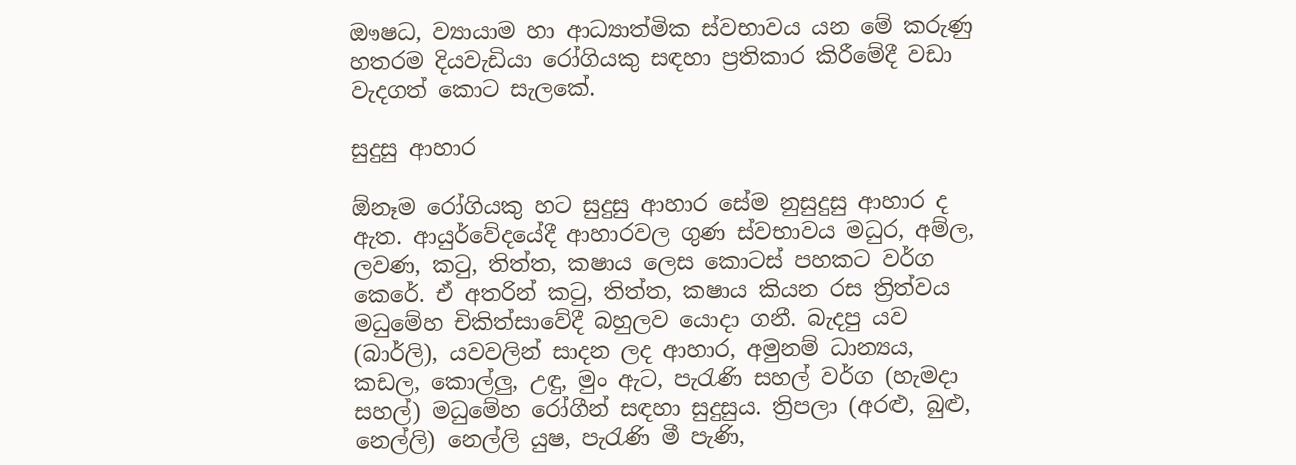ඖෂධ, ව්‍යායාම හා ආධ්‍යාත්මික ස්වභාවය යන මේ කරුණු හතරම දියවැඩියා රෝගියකු සඳහා ප්‍රතිකාර කිරීමේදී වඩා වැදගත් කොට සැලකේ.

සුදුසු ආහාර

ඕනෑම රෝගියකු හට සුදුසු ආහාර සේම නුසුදුසු ආහාර ද ඇත. ආයුර්වේදයේදී ආහාරවල ගුණ ස්වභාවය මධුර, අම්ල, ලවණ, කටු, තිත්ත, කෂාය ලෙස කොටස් පහකට වර්ග කෙරේ. ඒ අතරින් කටු, තිත්ත, කෂාය කියන රස ත්‍රිත්වය මධුමේහ චිකිත්සාවේදී බහුලව යොදා ගනී. බැදපු යව (බාර්ලි), යවවලින් සාදන ලද ආහාර, අමුනම් ධාන්‍යය, කඩල, කොල්ලු, උඳු, මුං ඇට, පැරැණි සහල් වර්ග (හැමදා සහල්) මධුමේහ රෝගීන් සඳහා සුදුසුය. ත්‍රිපලා (අරළු, බුළු, නෙල්ලි) නෙල්ලි යුෂ, පැරැණි මී පැණි,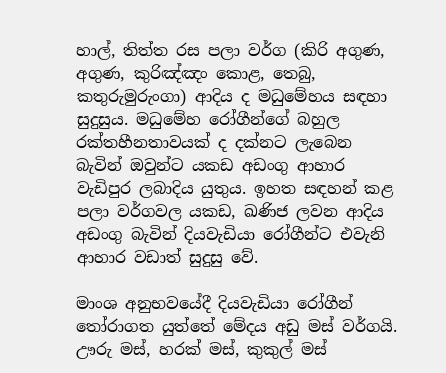හාල්, තිත්ත රස පලා වර්ග (කිරි අගුණ, අගුණ, කුරිඤ්ඤං කොළ, තෙබු, කතුරුමුරුංගා) ආදිය ද මධුමේහය සඳහා සුදුසුය. මධුමේහ රෝගීන්ගේ බහුල රක්තහීනතාවයක් ද දක්නට ලැබෙන බැවින් ඔවුන්ට යකඩ අඩංගු ආහාර වැඩිපුර ලබාදිය යුතුය. ඉහත සඳහන් කළ පලා වර්ගවල යකඩ, ඛණිජ ලවන ආදිය අඩංගු බැවින් දියවැඩියා රෝගීන්ට එවැනි ආහාර වඩාත් සුදුසු වේ.

මාංශ අනුභවයේදී දියවැඩියා රෝගීන් තෝරාගත යුත්තේ මේදය අඩු මස් වර්ගයි. ඌරු මස්, හරක් මස්, කුකුල් මස්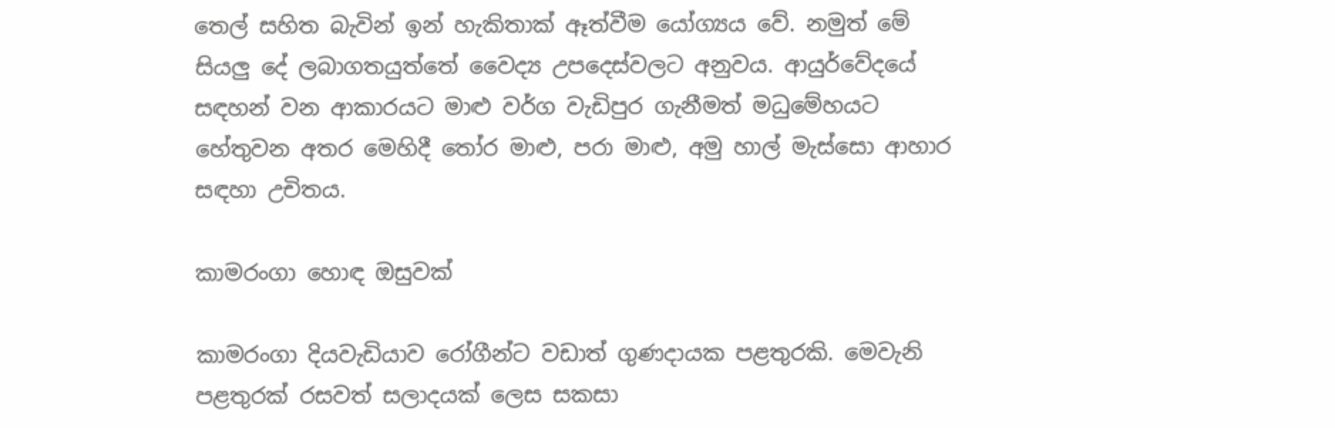තෙල් සහිත බැවින් ඉන් හැකිතාක් ඈත්වීම යෝග්‍යය වේ. නමුත් මේ සියලු දේ ලබාගතයුත්තේ වෛද්‍ය උපදෙස්වලට අනුවය. ආයුර්වේදයේ සඳහන් වන ආකාරයට මාළු වර්ග වැඩිපුර ගැනීමත් මධුමේහයට හේතුවන අතර මෙහිදී තෝර මාළු, පරා මාළු, අමු හාල් මැස්සො ආහාර සඳහා උචිතය.

කාමරංගා හොඳ ඔසුවක්

කාමරංගා දියවැඩියාව රෝගීන්ට වඩාත් ගුණදායක පළතුරකි. මෙවැනි පළතුරක් රසවත් සලාදයක් ලෙස සකසා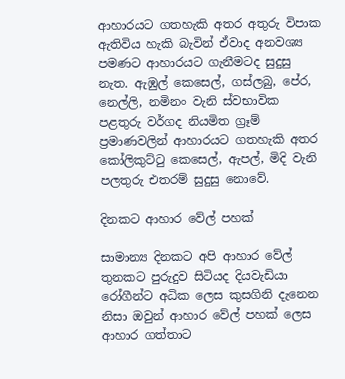ආහාරයට ගතහැකි අතර අතුරු විපාක ඇතිවිය හැකි බැවින් ඒවාද අනවශ්‍ය පමණට ආහාරයට ගැනීමටද සුදුසු නැත. ඇඹුල් කෙසෙල්, ගස්ලබු, පේර, නෙල්ලි, නමිනං වැනි ස්වභාවික පළතුරු වර්ගද නියමිත ග්‍රෑම් ප්‍රමාණවලින් ආහාරයට ගතහැකි අතර කෝලිකුට්ටු කෙසෙල්, ඇපල්, මිදි වැනි පලතුරු එතරම් සුදුසු නොවේ.

දිනකට ආහාර වේල් පහක්

සාමාන්‍ය දිනකට අපි ආහාර වේල් තුනකට පුරුදුව සිටියද දියවැඩියා රෝගීන්ට අධික ලෙස කුසගිනි දැනෙන නිසා ඔවුන් ආහාර වේල් පහක් ලෙස ආහාර ගත්තාට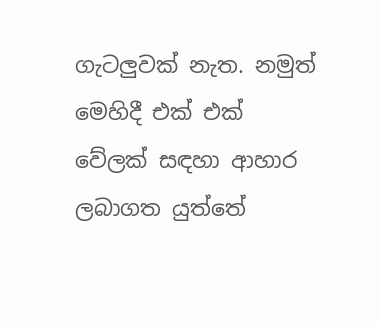ගැටලුවක් නැත. නමුත් මෙහිදී එක් එක් වේලක් සඳහා ආහාර ලබාගත යුත්තේ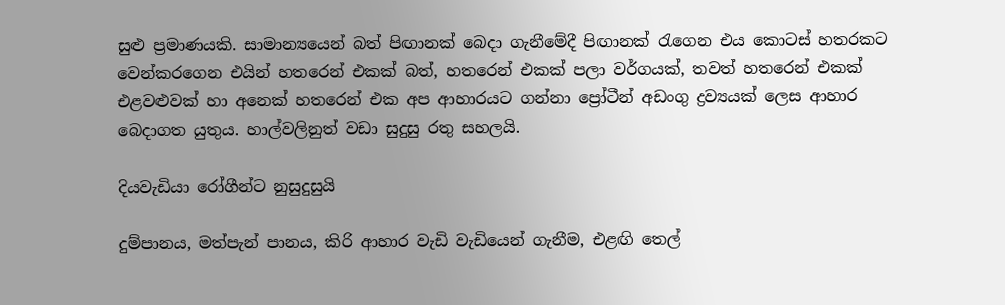සුළු ප්‍රමාණයකි. සාමාන්‍යයෙන් බත් පිඟානක් බෙදා ගැනීමේදී පිඟානක් රැගෙන එය කොටස් හතරකට වෙන්කරගෙන එයින් හතරෙන් එකක් බත්, හතරෙන් එකක් පලා වර්ගයක්, තවත් හතරෙන් එකක් එළවළුවක් හා අනෙක් හතරෙන් එක අප ආහාරයට ගන්නා ප්‍රෝටීන් අඩංගු ද්‍රව්‍යයක් ලෙස ආහාර බෙදාගත යුතුය. හාල්වලිනුත් වඩා සුදුසු රතු සහලයි.

දියවැඩියා රෝගීන්ට නුසුදුසුයි

දුම්පානය, මත්පැන් පානය, කිරි ආහාර වැඩි වැඩියෙන් ගැනීම, එළඟි තෙල්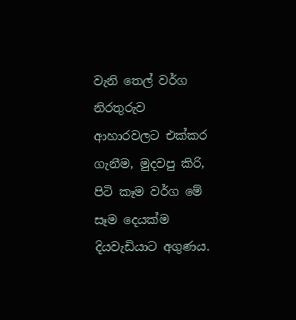වැනි තෙල් වර්ග නිරතුරුව ආහාරවලට එක්කර ගැනීම, මුදවපු කිරි, පිටි කෑම වර්ග මේ සෑම දෙයක්ම දියවැඩියාට අගුණය.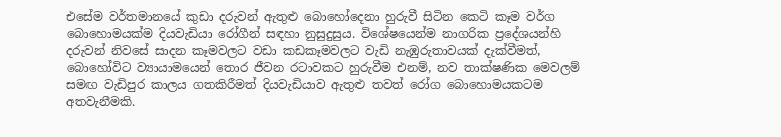එසේම වර්තමානයේ කුඩා දරුවන් ඇතුළු බොහෝදෙනා හුරුවී සිටින කෙටි කෑම වර්ග බොහොමයක්ම දියවැඩියා රෝගීන් සඳහා නුසුදුසුය. විශේෂයෙන්ම නාගරික ප්‍රදේශයන්හි දරුවන් නිවසේ සාදන කෑමවලට වඩා කඩකෑමවලට වැඩි නැඹුරුතාවයක් දැක්වීමත්, බොහෝවිට ව්‍යායාමයෙන් තොර ජීවන රටාවකට හුරුවීම එනම්, නව තාක්ෂණික මෙවලම් සමඟ වැඩිපුර කාලය ගතකිරීමත් දියවැඩියාව ඇතුළු තවත් රෝග බොහොමයකටම අතවැනීමකි.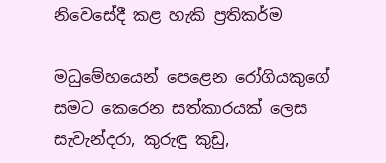නිවෙසේදී කළ හැකි ප්‍රතිකර්ම

මධුමේහයෙන් පෙළෙන රෝගියකුගේ සමට කෙරෙන සත්කාරයක් ලෙස සැවැන්දරා, කුරුඳු කුඩු,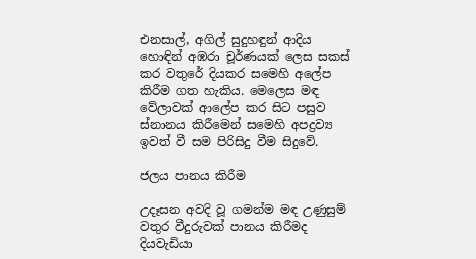එනසාල්, අගිල් සුදුහඳුන් ආදිය හොඳින් අඹරා චූර්ණයක් ලෙස සකස් කර වතුරේ දියකර සමෙහි අලේප කිරීම ගත හැකිය. මෙලෙස මඳ වේලාවක් ආලේප කර සිට පසුව ස්නානය කිරීමෙන් සමෙහි අපද්‍රව්‍ය ඉවත් වී සම පිරිසිදු වීම සිදුවේ.

ජලය පානය කිරීම

උදෑසන අවදි වූ ගමන්ම මඳ උණුසුම් වතුර වීදුරුවක් පානය කිරීමද දියවැඩියා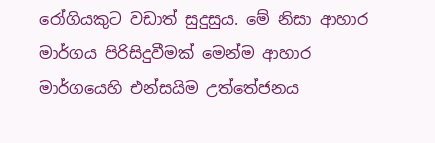රෝගියකුට වඩාත් සුදුසුය. මේ නිසා ආහාර මාර්ගය පිරිසිදුවීමක් මෙන්ම ආහාර මාර්ගයෙහි එන්සයිම උත්තේජනය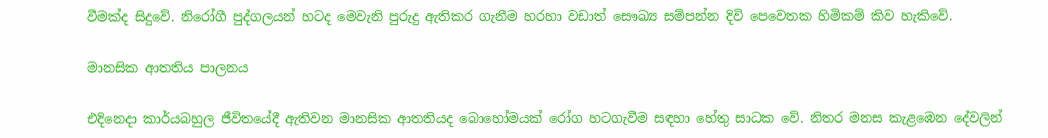වීමක්ද සිදුවේ. නිරෝගී පුද්ගලයන් හටද මෙවැනි පුරුදු ඇතිකර ගැනීම හරහා වඩාත් සෞඛ්‍ය සම්පන්න දිවි පෙවෙතක හිමිකම් කිව හැකිවේ.

මානසික ආතතිය පාලනය

එදිනෙදා කාර්යබහුල ජීවිතයේදී ඇතිවන මානසික ආතතියද බොහෝමයක් රෝග හටගැවීම සඳහා හේතු සාධක වේ. නිතර මනස කැළඹෙන දේවලින්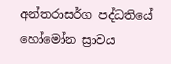අන්තරාසර්ග පද්ධතියේ හෝමෝන ස්‍රාවය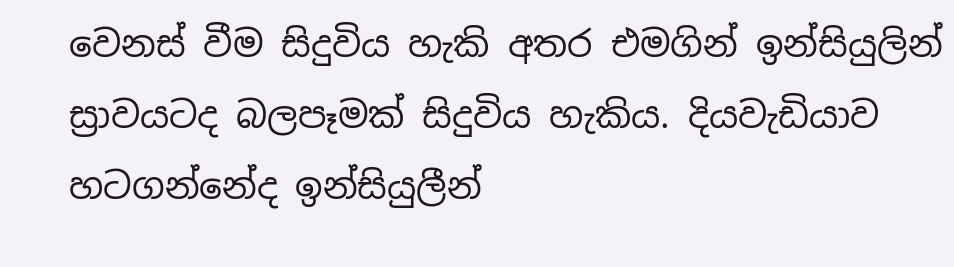වෙනස් වීම සිදුවිය හැකි අතර එමගින් ඉන්සියුලින් ස්‍රාවයටද බලපෑමක් සිදුවිය හැකිය. දියවැඩියාව හටගන්නේද ඉන්සියුලීන්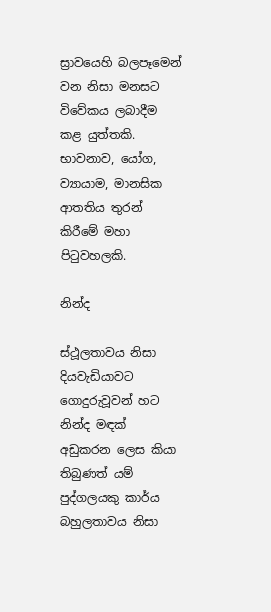ස්‍රාවයෙහි බලපෑමෙන් වන නිසා මනසට විවේකය ලබාදීම කළ යුත්තකි. භාවනාව, යෝග, ව්‍යායාම, මානසික ආතතිය තුරන් කිරීමේ මහා පිටුවහලකි.

නින්ද

ස්ථූලතාවය නිසා දියවැඩියාවට ගොදුරුවූවන් හට නින්ද මඳක් අඩුකරන ලෙස කියා තිබුණත් යම් පුද්ගලයකු කාර්ය බහුලතාවය නිසා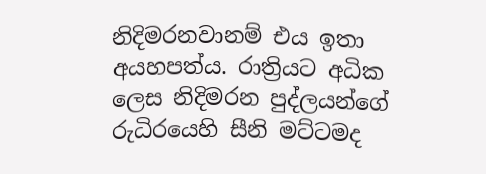නිදිමරනවානම් එය ඉතා අයහපත්ය. රාත්‍රියට අධික ලෙස නිදිමරන පුද්ලයන්ගේ රුධිරයෙහි සීනි මට්ටමද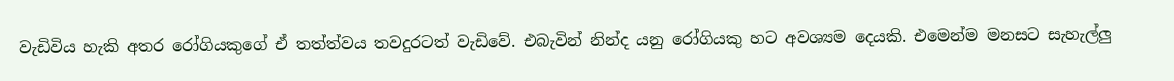වැඩිවිය හැකි අතර රෝගියකුගේ ඒ තත්ත්වය තවදුරටත් වැඩිවේ. එබැවින් නින්ද යනු රෝගියකු හට අවශ්‍යම දෙයකි. එමෙන්ම මනසට සැහැල්ලු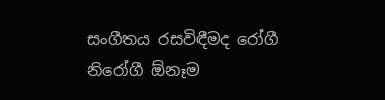සංගීතය රසවිඳීමද රෝගී නිරෝගී ඕනෑම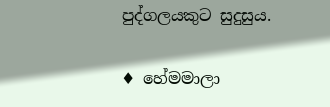පුද්ගලයකුට සුදුසුය.

♦ හේමමාලා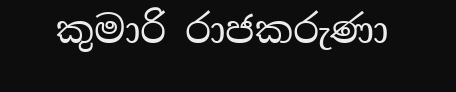කුමාරි රාජකරුණා